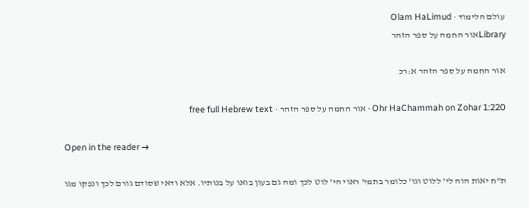עולם הלימוד · Olam HaLimud
Libraryאור החמה על ספר הזהר

אור החמה על ספר הזהר א:רכ

Ohr HaChammah on Zohar 1:220 · אור החמה על ספר הזהר · free full Hebrew text

Open in the reader →

ת"ח יאות הוה לי' ללוט וגו' כלומר בתמי' ראוי הי' לוט לכך ומה גם בעון בואו על בנותיו. אלא ודאי שסודם גורם לכך ונפקו מגו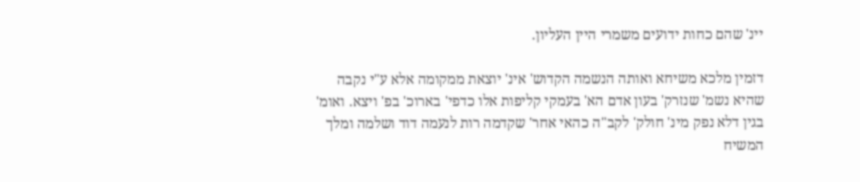יינ' שהם כחות ידועים משמרי היין העליון.

דזמין מלכא משיחא ואותה הנשמה הקדוש' אינ' יוצאת ממקומה אלא ע"י נקבה שהיא נשמ' שנזרק' בעון אדם הא' בעמקי קליפות אלו כדפי' בארוכ' בפ' ויצא. ואומ' בגין דלא נפק מינ' חולק' לקב"ה כהאי אחר' שקדמה רות לנעמה דוד ושלמה ומלך המשיח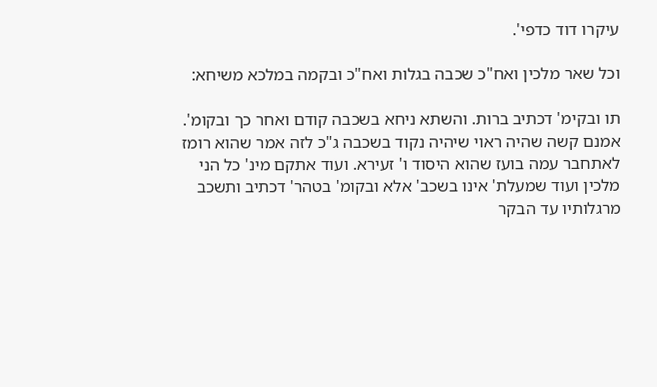עיקרו דוד כדפי'.

וכל שאר מלכין ואח"כ שכבה בגלות ואח"כ ובקמה במלכא משיחא:

תו ובקימ' דכתיב ברות. והשתא ניחא בשכבה קודם ואחר כך ובקומ'. אמנם קשה שהיה ראוי שיהיה נקוד בשכבה ג"כ לזה אמר שהוא רומז לאתחבר עמה בועז שהוא היסוד ו' זעירא. ועוד אתקם מינ' כל הני מלכין ועוד שמעלת' אינו בשכב' אלא ובקומ' בטהר' דכתיב ותשכב מרגלותיו עד הבקר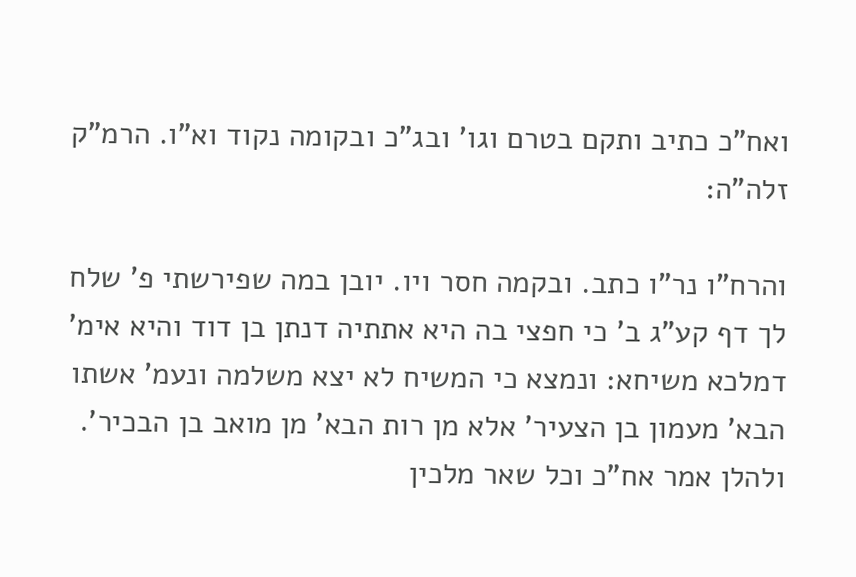ואח"כ כתיב ותקם בטרם וגו' ובג"כ ובקומה נקוד וא"ו. הרמ"ק זלה"ה:

והרח"ו נר"ו כתב. ובקמה חסר ויו. יובן במה שפירשתי פ' שלח לך דף קע"ג ב' כי חפצי בה היא אתתיה דנתן בן דוד והיא אימ' דמלכא משיחא: ונמצא כי המשיח לא יצא משלמה ונעמ' אשתו הבא' מעמון בן הצעיר' אלא מן רות הבא' מן מואב בן הבכיר'. ולהלן אמר אח"כ וכל שאר מלכין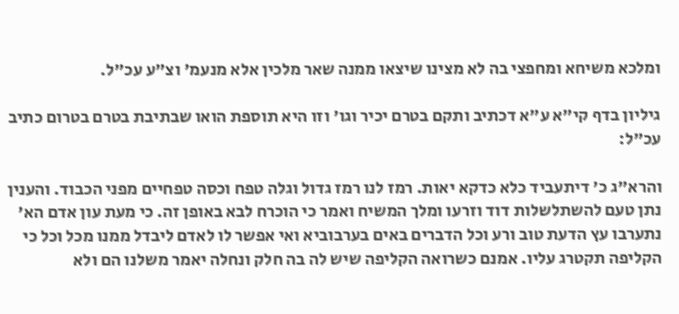ומלכא משיחא ומחפצי בה לא מצינו שיצאו ממנה שאר מלכין אלא מנעמ' וצ"ע עכ"ל.

גיליון בדף קי"א ע"א דכתיב ותקם בטרם יכיר וגו' וזו היא תוספת הואו שבתיבת בטרם בטרום כתיב עכ"ל:

והרא"ג כ' דיתעביד כלא כדקא יאות. רמז לנו רמז גדול וגלה טפח וכסה טפחיים מפני הכבוד. והענין נתן טעם להשתלשלות דוד וזרעו ומלך המשיח ואמר כי הוכרח לבא באופן זה. כי מעת עון אדם הא' נתערבו עץ הדעת טוב ורע וכל הדברים באים בערבוביא ואי אפשר לו לאדם ליבדל ממנו מכל וכל כי הקליפה תקטרג עליו. אמנם כשרואה הקליפה שיש לה בה חלק ונחלה יאמר משלנו הם ולא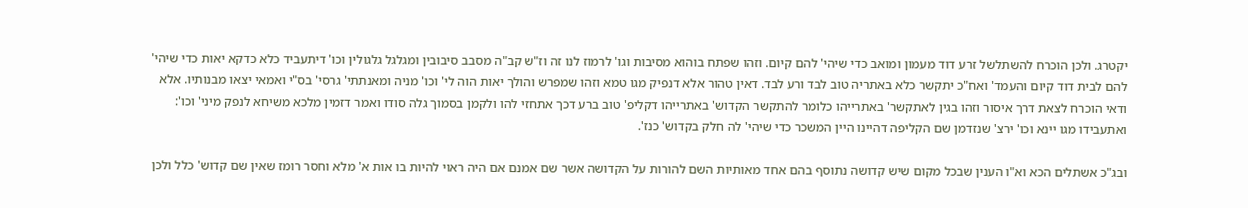יקטרג. ולכן הוכרח להשתלשל זרע דוד מעמון ומואב כדי שיהי' להם קיום. וזהו שפתח בוהוא מסיבות וגו' לרמוז לנו זה וז"ש קב"ה מסבב סיבובין ומגלגל גלגולין וכו' דיתעביד כלא כדקא יאות כדי שיהי' להם לבית דוד קיום והעמד' ואח"כ יתקשר כלא באתריה טוב לבד ורע לבד. דאין טהור אלא דנפיק מגו טמא וזהו שמפרש והולך יאות הוה לי' וכו' מניה ומאנתתי' גרסי' בס"י ואמאי יצאו מבנותיו. אלא ודאי הוכרח לצאת דרך איסור וזהו בגין לאתקשר' באתרייהו כלומר להתקשר הקדוש' באתרייהו דקליפ' טוב ברע דכך אתחזי להו ולקמן בסמוך גלה סודו ואמר דזמין מלכא משיחא לנפק מיני' וכו': ואתעבידו מגו יינא וכו' ירצ' שנזדמן שם הקליפה דהיינו היין המשכר כדי שיהי' לה חלק בקדוש' כנז'.

ובג"כ אשתלים הכא וא"ו הענין שבכל מקום שיש קדושה נתוסף בהם אחד מאותיות השם להורות על הקדושה אשר שם אמנם אם היה ראוי להיות בו אות א' מלא וחסר רומז שאין שם קדוש' כלל ולכן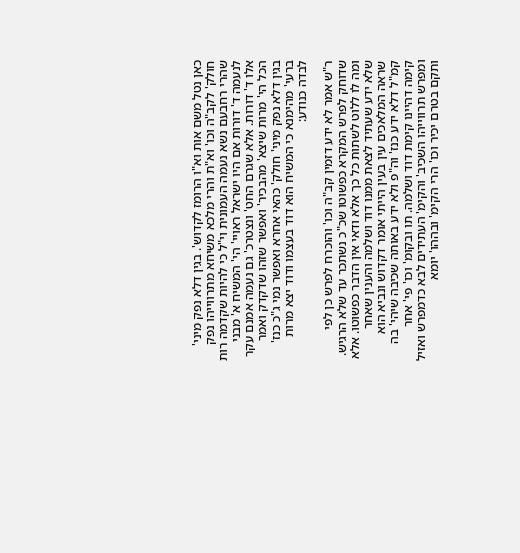כאן נטל משם אות וא"ו הרומז לקדוש'. בגין דלא נפק מיני' חולק' לקב"ה וכו' וא"ת והרי מלכא משיחא מתרווייהו נפק שהרי רחבעם נשא נעמה העמונית וי"ל כי להיות שקדמה רות לנעמה ד' דורות אם היו ישראל ראויי' הי' המשיח א' מבני אלו ד' דורות. אלא שגרם החט' ונצטרכ' גם נעמה אמנם עקר הכל הי' מרות שיצא' מהבכיר' ואפשר שזהו שדקדק ואמר בגין דלא נפק מיני' חולק' כהאי אחרא ואפשר נמי ג"כ כנז' ברעי' מהימנא כי המשיח הוא דוד בעצמו ודוד יצא מרות לבדה כנודע:

ר"ש אמר לא ידע דזמין קב"ה וכו' והוכרח לפרש כן לפי שדוחק לפרש המקרא כפשוטו שכ"כ נשתכר עד שלא הרגיש. ומה לו ללוט לשתות כל כך אלא ודאי אין הדבר כפשוטו. אלא שלא ידע שעתיד לצאת ממנו דוד ושלמה והענין שאחר שראה המלאכים עין בעין הייתי אומר דקדוש ונביא הוא קמ"ל דלא ידע כנז' וה"פ ולא ידע באותה שכיבה שיהי' בה קימה דהיינו קימת דוד ושלמה. תו ובקומ' וכו' פי' אחר ומפרש תרווייהו השכיב' והקימ' העתידים לבא כדמפרש ואזיל ותקם בטרם יכיר וכו' הרי הקימ' ובההו' יומא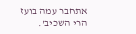אתחבר עמה בועז הרי השכיב'.